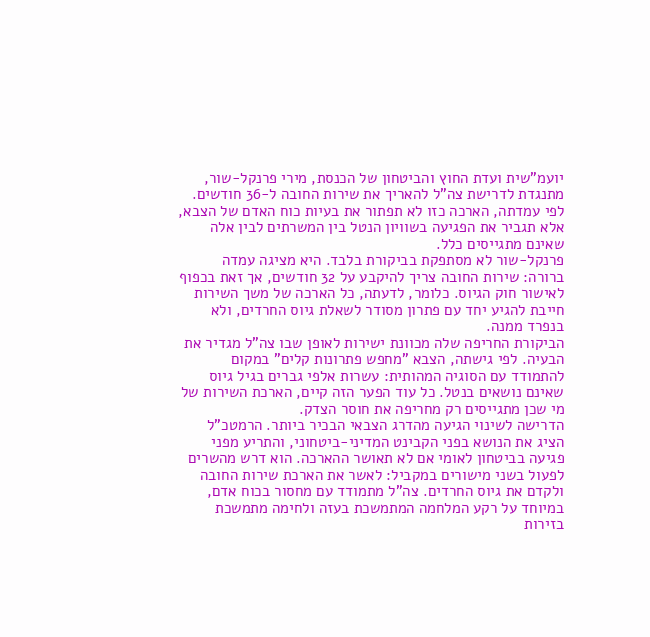יועמ"שית ועדת החוץ והביטחון של הכנסת, מירי פרנקל-שור, מתנגדת לדרישת צה"ל להאריך את שירות החובה ל-36 חודשים. לפי עמדתה, הארכה כזו לא תפתור את בעיות כוח האדם של הצבא, אלא תגביר את הפגיעה בשוויון הנטל בין המשרתים לבין אלה שאינם מתגייסים כלל.
פרנקל-שור לא מסתפקת בביקורת בלבד. היא מציגה עמדה ברורה: שירות החובה צריך להיקבע על 32 חודשים, אך זאת בכפוף לאישור חוק הגיוס. כלומר, לדעתה, כל הארכה של משך השירות חייבת להגיע יחד עם פתרון מסודר לשאלת גיוס החרדים, ולא בנפרד ממנה.
הביקורת החריפה שלה מכוונת ישירות לאופן שבו צה"ל מגדיר את הבעיה. לפי גישתה, הצבא "מחפש פתרונות קלים" במקום להתמודד עם הסוגיה המהותית: עשרות אלפי גברים בגיל גיוס שאינם נושאים בנטל. כל עוד הפער הזה קיים, הארכת השירות של מי שכן מתגייסים רק מחריפה את חוסר הצדק.
הדרישה לשינוי הגיעה מהדרג הצבאי הבכיר ביותר. הרמטכ"ל הציג את הנושא בפני הקבינט המדיני-ביטחוני, והתריע מפני פגיעה בביטחון לאומי אם לא תאושר ההארכה. הוא דרש מהשרים לפעול בשני מישורים במקביל: לאשר את הארכת שירות החובה ולקדם את גיוס החרדים. צה"ל מתמודד עם מחסור בכוח אדם, במיוחד על רקע המלחמה המתמשכת בעזה ולחימה מתמשכת בזירות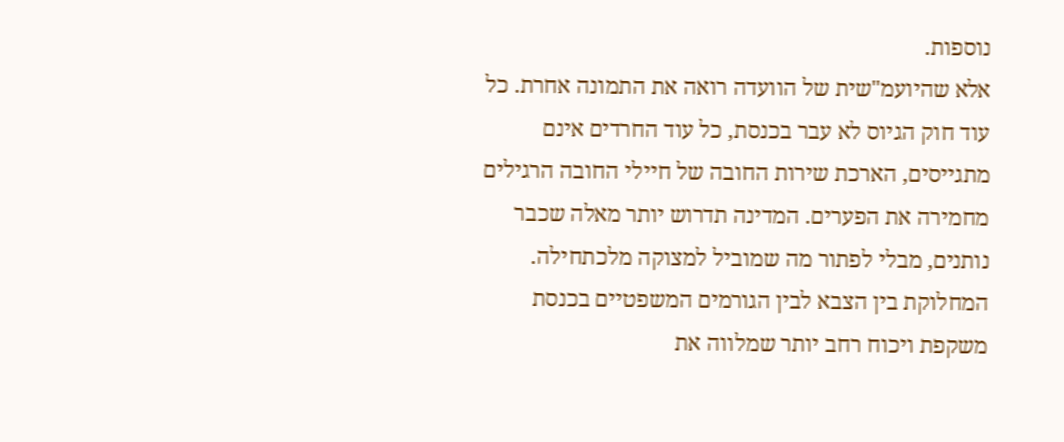נוספות.
אלא שהיועמ"שית של הוועדה רואה את התמונה אחרת. כל עוד חוק הגיוס לא עבר בכנסת, כל עוד החרדים אינם מתגייסים, הארכת שירות החובה של חיילי החובה הרגילים מחמירה את הפערים. המדינה תדרוש יותר מאלה שכבר נותנים, מבלי לפתור מה שמוביל למצוקה מלכתחילה.
המחלוקת בין הצבא לבין הגורמים המשפטיים בכנסת משקפת ויכוח רחב יותר שמלווה את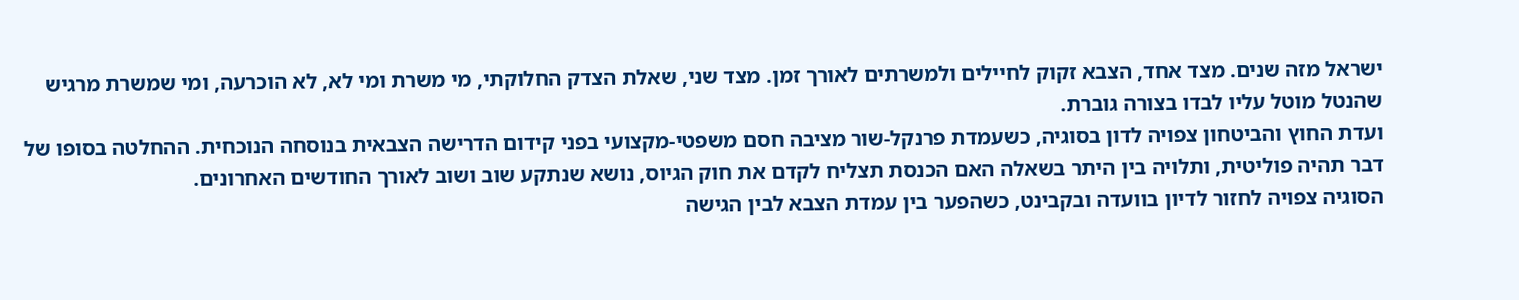ישראל מזה שנים. מצד אחד, הצבא זקוק לחיילים ולמשרתים לאורך זמן. מצד שני, שאלת הצדק החלוקתי, מי משרת ומי לא, לא הוכרעה, ומי שמשרת מרגיש שהנטל מוטל עליו לבדו בצורה גוברת.
ועדת החוץ והביטחון צפויה לדון בסוגיה, כשעמדת פרנקל-שור מציבה חסם משפטי-מקצועי בפני קידום הדרישה הצבאית בנוסחה הנוכחית. ההחלטה בסופו של דבר תהיה פוליטית, ותלויה בין היתר בשאלה האם הכנסת תצליח לקדם את חוק הגיוס, נושא שנתקע שוב ושוב לאורך החודשים האחרונים.
הסוגיה צפויה לחזור לדיון בוועדה ובקבינט, כשהפער בין עמדת הצבא לבין הגישה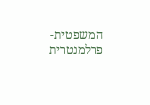המשפטית-פרלמנטרית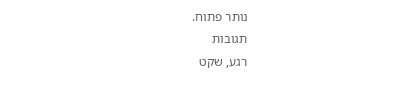נותר פתוח.
תגובות
רגע, שקט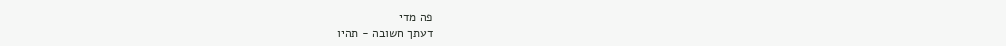פה מדי
דעתך חשובה - תהיו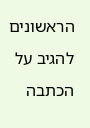הראשונים להגיב על הכתבה